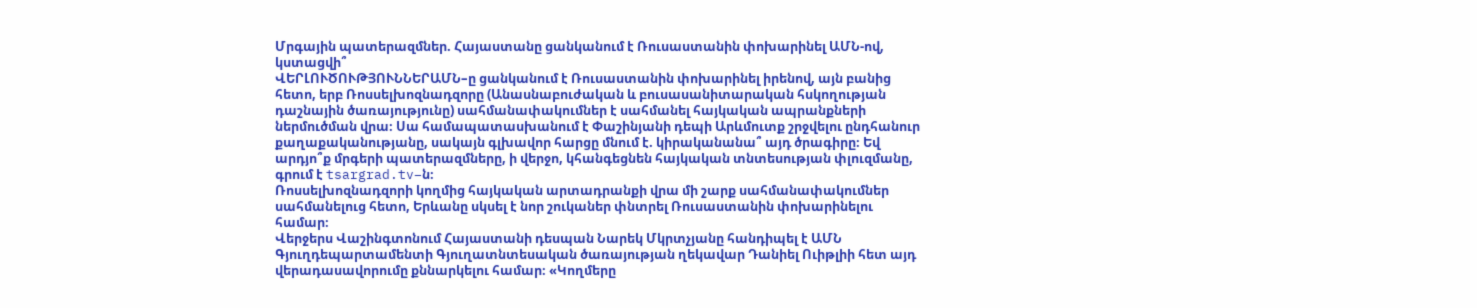Մրգային պատերազմներ. Հայաստանը ցանկանում է Ռուսաստանին փոխարինել ԱՄՆ-ով, կստացվի՞
ՎԵՐԼՈՒԾՈՒԹՅՈՒՆՆԵՐԱՄՆ–ը ցանկանում է Ռուսաստանին փոխարինել իրենով, այն բանից հետո, երբ Ռոսսելխոզնադզորը (Անասնաբուժական և բուսասանիտարական հսկողության դաշնային ծառայությունը) սահմանափակումներ է սահմանել հայկական ապրանքների ներմուծման վրա։ Սա համապատասխանում է Փաշինյանի դեպի Արևմուտք շրջվելու ընդհանուր քաղաքականությանը, սակայն գլխավոր հարցը մնում է. կիրականանա՞ այդ ծրագիրը։ Եվ արդյո՞ք մրգերի պատերազմները, ի վերջո, կհանգեցնեն հայկական տնտեսության փլուզմանը, գրում է tsargrad.tv–ն։
Ռոսսելխոզնադզորի կողմից հայկական արտադրանքի վրա մի շարք սահմանափակումներ սահմանելուց հետո, Երևանը սկսել է նոր շուկաներ փնտրել Ռուսաստանին փոխարինելու համար։
Վերջերս Վաշինգտոնում Հայաստանի դեսպան Նարեկ Մկրտչյանը հանդիպել է ԱՄՆ Գյուղդեպարտամենտի Գյուղատնտեսական ծառայության ղեկավար Դանիել Ուիթլիի հետ այդ վերադասավորումը քննարկելու համար։ «Կողմերը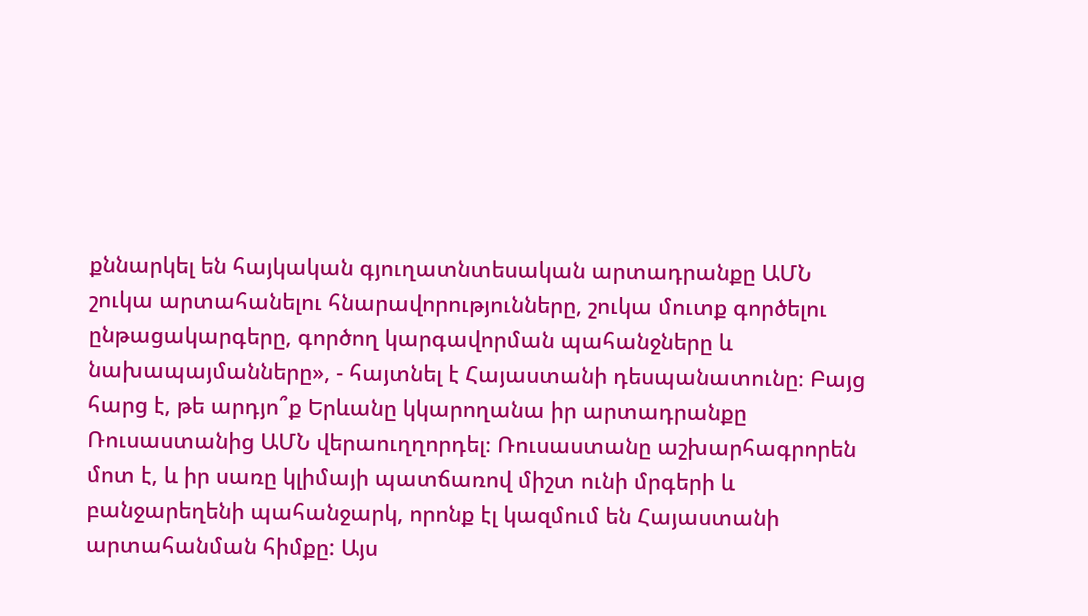քննարկել են հայկական գյուղատնտեսական արտադրանքը ԱՄՆ շուկա արտահանելու հնարավորությունները, շուկա մուտք գործելու ընթացակարգերը, գործող կարգավորման պահանջները և նախապայմանները», - հայտնել է Հայաստանի դեսպանատունը։ Բայց հարց է, թե արդյո՞ք Երևանը կկարողանա իր արտադրանքը Ռուսաստանից ԱՄՆ վերաուղղորդել։ Ռուսաստանը աշխարհագրորեն մոտ է, և իր սառը կլիմայի պատճառով միշտ ունի մրգերի և բանջարեղենի պահանջարկ, որոնք էլ կազմում են Հայաստանի արտահանման հիմքը: Այս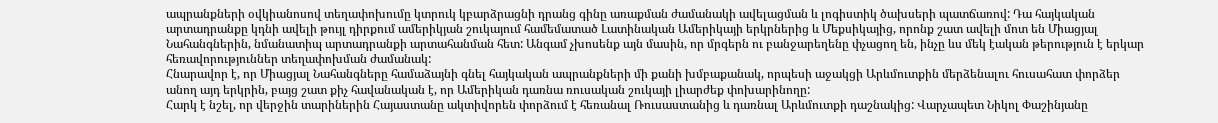ապրանքների օվկիանոսով տեղափոխումը կտրուկ կբարձրացնի դրանց գինը առաքման ժամանակի ավելացման և լոգիստիկ ծախսերի պատճառով: Դա հայկական արտադրանքը կդնի ավելի թույլ դիրքում ամերիկյան շուկայում համեմատած Լատինական Ամերիկայի երկրներից և Մեքսիկայից, որոնք շատ ավելի մոտ են Միացյալ Նահանգներին, նմանատիպ արտադրանքի արտահանման հետ: Անգամ չխոսենք այն մասին, որ մրգերն ու բանջարեղենը փչացող են, ինչը ևս մեկ էական թերություն է երկար հեռավորություններ տեղափոխման ժամանակ:
Հնարավոր է, որ Միացյալ Նահանգները համաձայնի գնել հայկական ապրանքների մի քանի խմբաքանակ, որպեսի աջակցի Արևմուտքին մերձենալու հուսահատ փորձեր անող այդ երկրին, բայց շատ քիչ հավանական է, որ Ամերիկան դառնա ռուսական շուկայի լիարժեք փոխարինողը:
Հարկ է նշել, որ վերջին տարիներին Հայաստանը ակտիվորեն փորձում է հեռանալ Ռուսաստանից և դառնալ Արևմուտքի դաշնակից: Վարչապետ Նիկոլ Փաշինյանը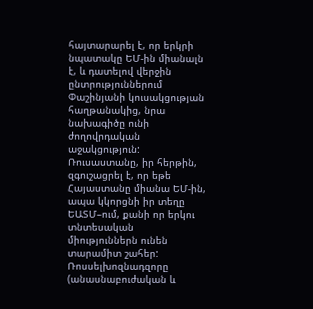հայտարարել է, որ երկրի նպատակը ԵՄ-ին միանալն է, և դատելով վերջին ընտրություններում Փաշինյանի կուսակցության հաղթանակից, նրա նախագիծը ունի ժողովրդական աջակցություն:
Ռուսաստանը, իր հերթին, զգուշացրել է, որ եթե Հայաստանը միանա ԵՄ-ին, ապա կկորցնի իր տեղը ԵԱՏՄ–ում, քանի որ երկու տնտեսական միություններն ունեն տարամիտ շահեր: Ռոսսելխոզնադզորը (անասնաբուժական և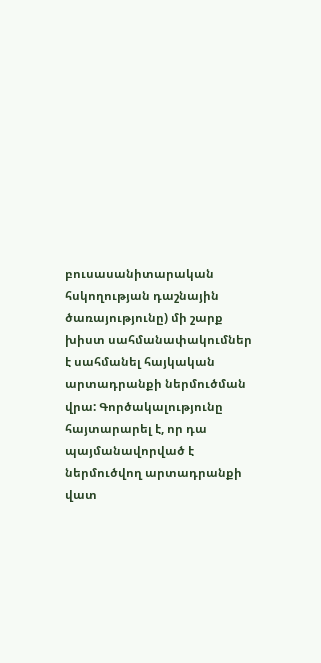բուսասանիտարական հսկողության դաշնային ծառայությունը) մի շարք խիստ սահմանափակումներ է սահմանել հայկական արտադրանքի ներմուծման վրա: Գործակալությունը հայտարարել է, որ դա պայմանավորված է ներմուծվող արտադրանքի վատ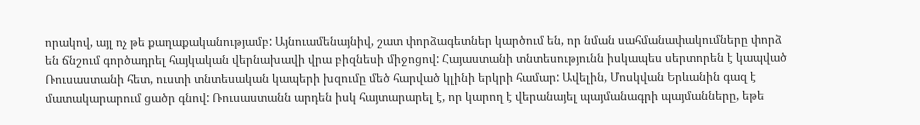որակով, այլ ոչ թե քաղաքականությամբ: Այնուամենայնիվ, շատ փորձագետներ կարծում են, որ նման սահմանափակումները փորձ են ճնշում գործադրել հայկական վերնախավի վրա բիզնեսի միջոցով: Հայաստանի տնտեսությունն իսկապես սերտորեն է կապված Ռուսաստանի հետ, ուստի տնտեսական կապերի խզումը մեծ հարված կլինի երկրի համար: Ավելին, Մոսկվան Երևանին գազ է մատակարարում ցածր գնով: Ռուսաստանն արդեն իսկ հայտարարել է, որ կարող է վերանայել պայմանագրի պայմանները, եթե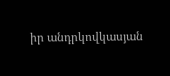իր անդրկովկասյան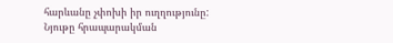հարևանը չփոխի իր ուղղությունը:
Նյութը հրապարակման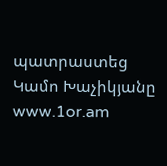պատրաստեց Կամո Խաչիկյանը
www.1or.am